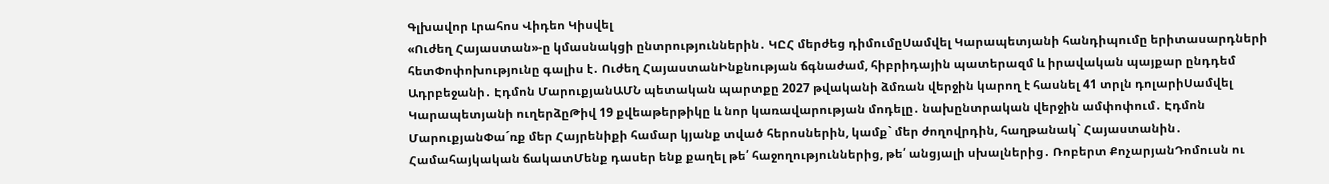Գլխավոր Լրահոս Վիդեո Կիսվել
«Ուժեղ Հայաստան»-ը կմասնակցի ընտրություններին․ ԿԸՀ մերժեց դիմումըՍամվել Կարապետյանի հանդիպումը երիտասարդների հետՓոփոխությունը գալիս է․ Ուժեղ ՀայաստանԻնքնության ճգնաժամ, հիբրիդային պատերազմ և իրավական պայքար ընդդեմ Ադրբեջանի․ Էդմոն ՄարուքյանԱՄՆ պետական պարտքը 2027 թվականի ձմռան վերջին կարող է հասնել 41 տրլն դոլարիՍամվել Կարապետյանի ուղերձըԹիվ 19 քվեաթերթիկը և նոր կառավարության մոդելը․ նախընտրական վերջին ամփոփում․ Էդմոն ՄարուքյանՓա´ռք մեր Հայրենիքի համար կյանք տված հերոսներին, կամք` մեր ժողովրդին, հաղթանակ` Հայաստանին․ Համահայկական ճակատՄենք դասեր ենք քաղել թե՛ հաջողություններից, թե՛ անցյալի սխալներից․ Ռոբերտ ՔոչարյանԴոմուսն ու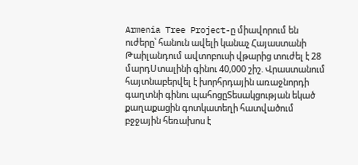Armenia Tree Project-ը միավորում են ուժերը՝ հանուն ավելի կանաչ Հայաստանի Թաիլանդում ավտոբուսի վթարից տուժել է 28 մարդՍտալինի գինու 40,000 շիշ. Վրաստանում հայտնաբերվել է խորհրդային առաջնորդի գաղտնի գինու պահոցըՏեսակցության եկած քաղաքացին գոտկատեղի հատվածում բջջային հեռախոս է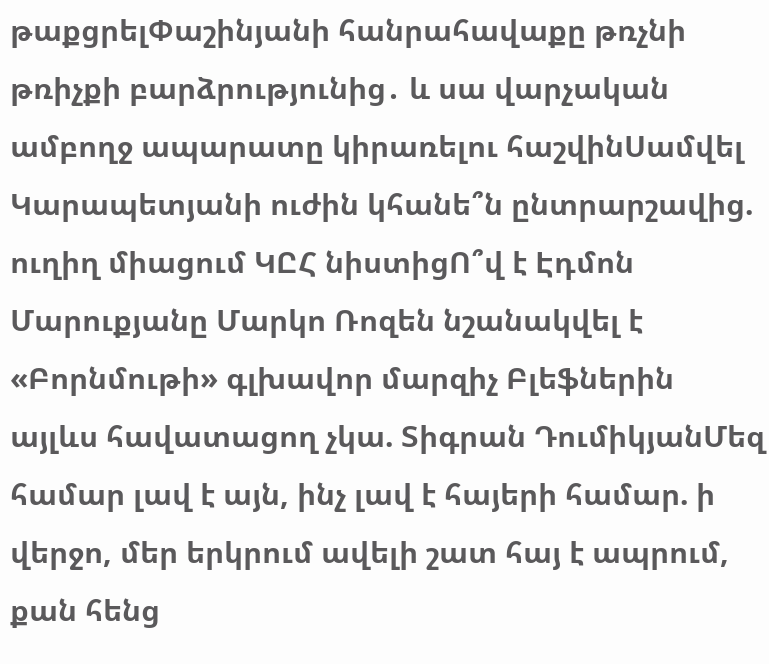թաքցրելՓաշինյանի հանրահավաքը թռչնի թռիչքի բարձրությունից․ և սա վարչական ամբողջ ապարատը կիրառելու հաշվինՍամվել Կարապետյանի ուժին կհանե՞ն ընտրարշավից. ուղիղ միացում ԿԸՀ նիստիցՈ՞վ է Էդմոն Մարուքյանը Մարկո Ռոզեն նշանակվել է «Բորնմութի» գլխավոր մարզիչ Բլեֆներին այլևս հավատացող չկա. Տիգրան ԴումիկյանՄեզ համար լավ է այն, ինչ լավ է հայերի համար. ի վերջո, մեր երկրում ավելի շատ հայ է ապրում, քան հենց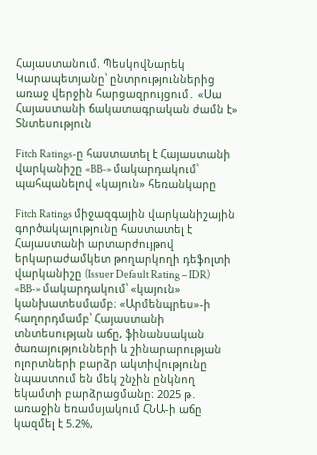Հայաստանում. ՊեսկովՆարեկ Կարապետյանը՝ ընտրություններից առաջ վերջին հարցազրույցում․ «Սա Հայաստանի ճակատագրական ժամն է»
Տնտեսություն

Fitch Ratings-ը հաստատել է Հայաստանի վարկանիշը «BB-» մակարդակում՝ պահպանելով «կայուն» հեռանկարը

Fitch Ratings միջազգային վարկանիշային գործակալությունը հաստատել է Հայաստանի արտարժույթով երկարաժամկետ թողարկողի դեֆոլտի վարկանիշը (Issuer Default Rating – IDR) «BB-» մակարդակում՝ «կայուն» կանխատեսմամբ։ «Արմենպրես»-ի հաղորդմամբ՝ Հայաստանի տնտեսության աճը, ֆինանսական ծառայությունների և շինարարության ոլորտների բարձր ակտիվությունը նպաստում են մեկ շնչին ընկնող եկամտի բարձրացմանը։ 2025 թ․ առաջին եռամսյակում ՀՆԱ-ի աճը կազմել է 5.2%,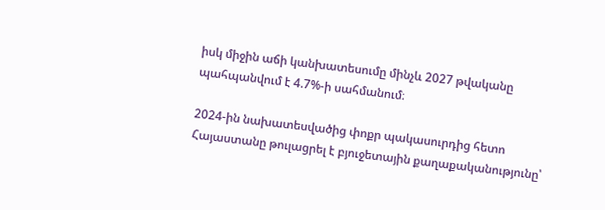իսկ միջին աճի կանխատեսումը մինչև 2027 թվականը պահպանվում է 4.7%-ի սահմանում։

2024-ին նախատեսվածից փոքր պակասուրդից հետո Հայաստանը թուլացրել է բյուջետային քաղաքականությունը՝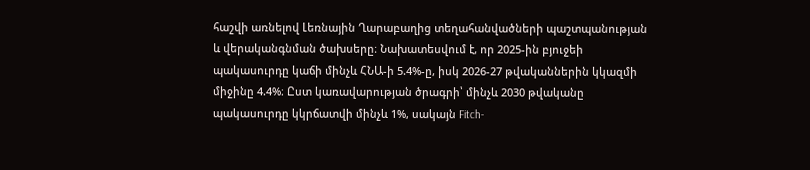հաշվի առնելով Լեռնային Ղարաբաղից տեղահանվածների պաշտպանության և վերականգնման ծախսերը։ Նախատեսվում է, որ 2025-ին բյուջեի պակասուրդը կաճի մինչև ՀՆԱ-ի 5.4%-ը, իսկ 2026-27 թվականներին կկազմի միջինը 4.4%։ Ըստ կառավարության ծրագրի՝ մինչև 2030 թվականը պակասուրդը կկրճատվի մինչև 1%, սակայն Fitch-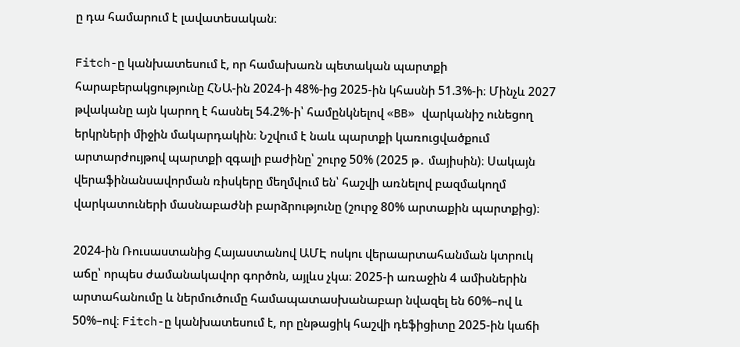ը դա համարում է լավատեսական։

Fitch-ը կանխատեսում է, որ համախառն պետական պարտքի հարաբերակցությունը ՀՆԱ-ին 2024-ի 48%-ից 2025-ին կհասնի 51.3%-ի։ Մինչև 2027 թվականը այն կարող է հասնել 54.2%-ի՝ համընկնելով «BB» վարկանիշ ունեցող երկրների միջին մակարդակին։ Նշվում է նաև պարտքի կառուցվածքում արտարժույթով պարտքի զգալի բաժինը՝ շուրջ 50% (2025 թ․ մայիսին)։ Սակայն վերաֆինանսավորման ռիսկերը մեղմվում են՝ հաշվի առնելով բազմակողմ վարկատուների մասնաբաժնի բարձրությունը (շուրջ 80% արտաքին պարտքից)։

2024-ին Ռուսաստանից Հայաստանով ԱՄԷ ոսկու վերաարտահանման կտրուկ աճը՝ որպես ժամանակավոր գործոն, այլևս չկա։ 2025-ի առաջին 4 ամիսներին արտահանումը և ներմուծումը համապատասխանաբար նվազել են 60%–ով և 50%–ով։ Fitch-ը կանխատեսում է, որ ընթացիկ հաշվի դեֆիցիտը 2025-ին կաճի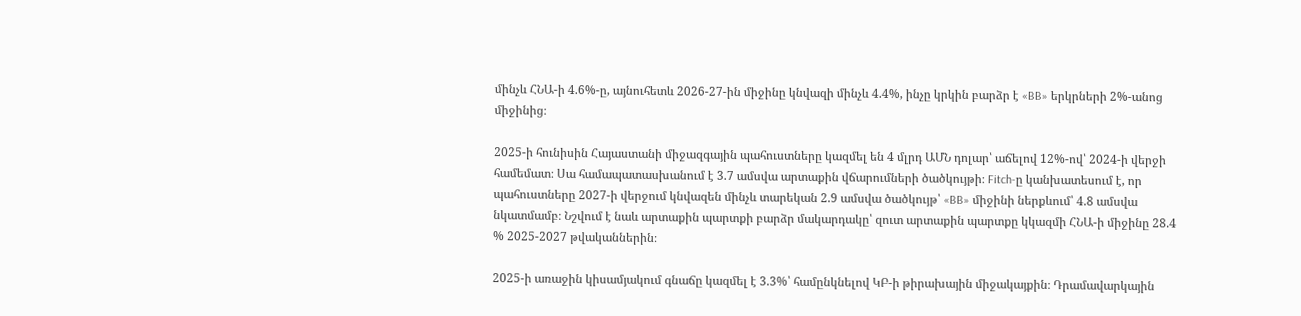մինչև ՀՆԱ-ի 4.6%-ը, այնուհետև 2026-27-ին միջինը կնվազի մինչև 4.4%, ինչը կրկին բարձր է «BB» երկրների 2%-անոց միջինից։

2025-ի հունիսին Հայաստանի միջազգային պահուստները կազմել են 4 մլրդ ԱՄՆ դոլար՝ աճելով 12%-ով՝ 2024-ի վերջի համեմատ։ Սա համապատասխանում է 3.7 ամսվա արտաքին վճարումների ծածկույթի։ Fitch-ը կանխատեսում է, որ պահուստները 2027-ի վերջում կնվազեն մինչև տարեկան 2.9 ամսվա ծածկույթ՝ «BB» միջինի ներքևում՝ 4.8 ամսվա նկատմամբ։ Նշվում է նաև արտաքին պարտքի բարձր մակարդակը՝ զուտ արտաքին պարտքը կկազմի ՀՆԱ-ի միջինը 28.4 % 2025-2027 թվականներին։

2025-ի առաջին կիսամյակում գնաճը կազմել է 3.3%՝ համընկնելով ԿԲ-ի թիրախային միջակայքին։ Դրամավարկային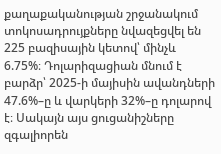քաղաքականության շրջանակում տոկոսադրույքները նվազեցվել են 225 բազիսային կետով՝ մինչև 6.75%։ Դոլարիզացիան մնում է բարձր՝ 2025-ի մայիսին ավանդների 47.6%–ը և վարկերի 32%–ը դոլարով է։ Սակայն այս ցուցանիշները զգալիորեն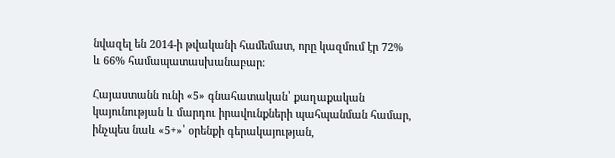նվազել են 2014-ի թվականի համեմատ, որը կազմում էր 72% և 66% համապատասխանաբար։

Հայաստանն ունի «5» գնահատական՝ քաղաքական կայունության և մարդու իրավունքների պահպանման համար, ինչպես նաև «5+»՝ օրենքի գերակայության,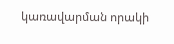կառավարման որակի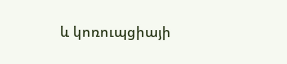և կոռուպցիայի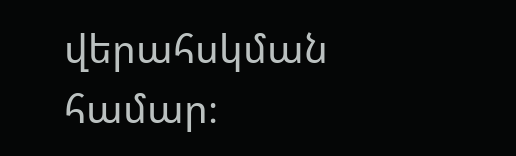վերահսկման համար։